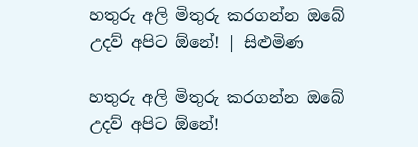හතුරු අලි මිතුරු කරගන්න ඔබේ උදව් අපිට ඕනේ! | සිළුමිණ

හතුරු අලි මිතුරු කරගන්න ඔබේ උදව් අපිට ඕනේ!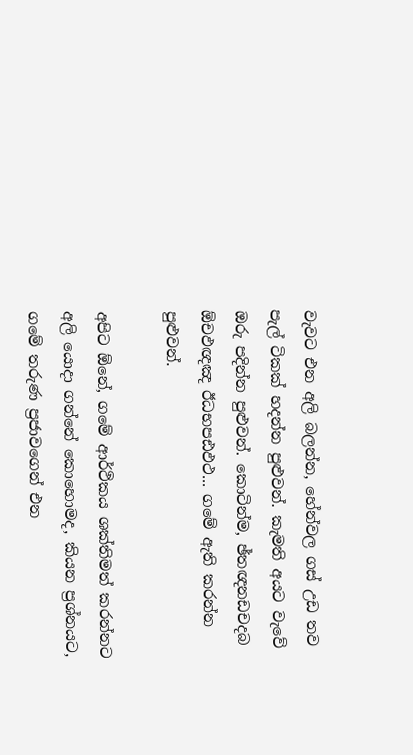වැවට එන අලි බලන්න, හේන්වල ගස් උඩ තව පැල් ටිකක් හදන්න පුළුවන්. කැමති අයට වැවේ ඔරු පදින්න පුළුවන්. කොටින්ම, ඡ්තඥනඩචදබ ඕචඵඥඤ ඊධභපඪඵථ... ගමේ ඇති කරන්න පුළුවන්.

අපිට ඕනේ, ගමේ ආර්ථිකය ශක්තිමත් කරන්නට අලි යොදා ගන්නේ කොහොමද, කියන ප්‍රශ්නයට, ගමේ තරුණ ප්‍රජාවගෙන් එන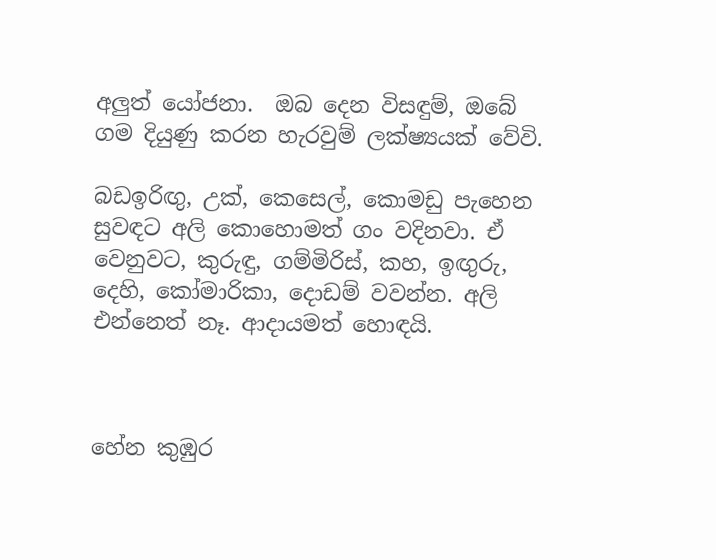අලුත් යෝජනා.  ඔබ දෙන විසඳුම්, ඔබේ ගම දියුණු කරන හැරවුම් ලක්ෂ්‍යයක් වේවි.

බඩඉරිඟු, උක්, කෙසෙල්, කොමඩු පැහෙන සුවඳට අලි කොහොමත් ගං වදිනවා. ඒ වෙනුවට, කුරුඳු, ගම්මිරිස්, කහ, ඉඟුරු, දෙහි, කෝමාරිකා, දොඩම් වවන්න. අලි එන්නෙත් නෑ. ආදායමත් හොඳයි.



හේන කුඹුර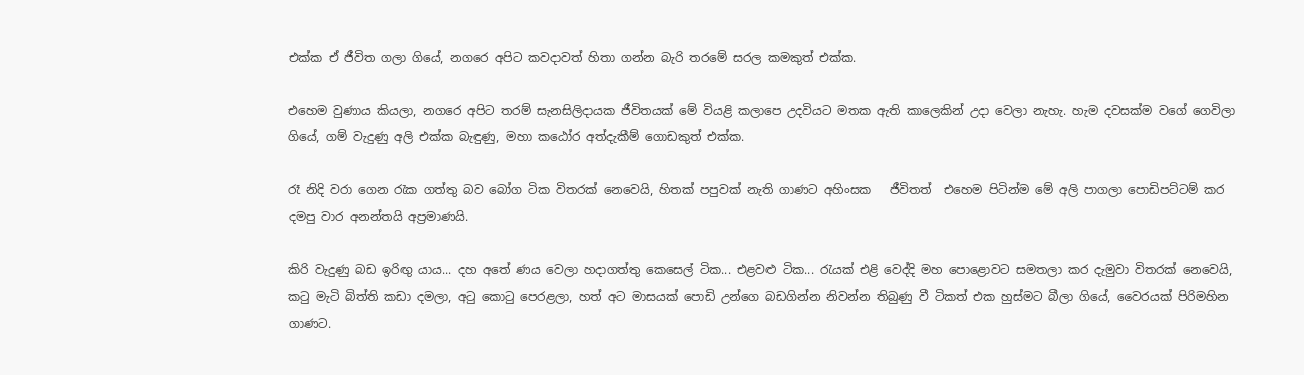එක්ක ඒ ජීවිත ගලා ගියේ, නගරෙ අපිට කවදාවත් හිතා ගන්න බැරි තරමේ සරල කමකුත් එක්ක.

එහෙම වුණාය කියලා, නගරෙ අපිට තරම් සැනසිලිදායක ජීවිතයක් මේ වියළි කලාපෙ උදවියට මතක ඇති කාලෙකින් උදා වෙලා නැහැ. හැම දවසක්ම වගේ ගෙවිලා ගියේ, ගම් වැදුණු අලි එක්ක බැඳුණු, මහා කඨෝර අත්දැකීම් ගොඩකුත් එක්ක.

රෑ නිදි වරා ගෙන රැක ගත්තු බව බෝග ටික විතරක් නෙවෙයි, හිතක් පපුවක් නැති ගාණට අහිංසක   ජීවිතත්  එහෙම පිටින්ම මේ අලි පාගලා පොඩිපට්ටම් කර දමපු වාර අනන්තයි අප්‍රමාණයි.

කිරි වැදුණු බඩ ඉරිඟු යාය... දහ අතේ ණය වෙලා හදාගත්තු කෙසෙල් ටික... එළවළු ටික... රැයක් එළි වෙද්දි මහ පොළොවට සමතලා කර දැමුවා විතරක් නෙවෙයි, කටු මැටි බිත්ති කඩා දමලා, අටු කොටු පෙරළලා, හත් අට මාසයක් පොඩි උන්ගෙ බඩගින්න නිවන්න තිබුණු වී ටිකත් එක හුස්මට බීලා ගියේ, වෛරයක් පිරිමහින ගාණට.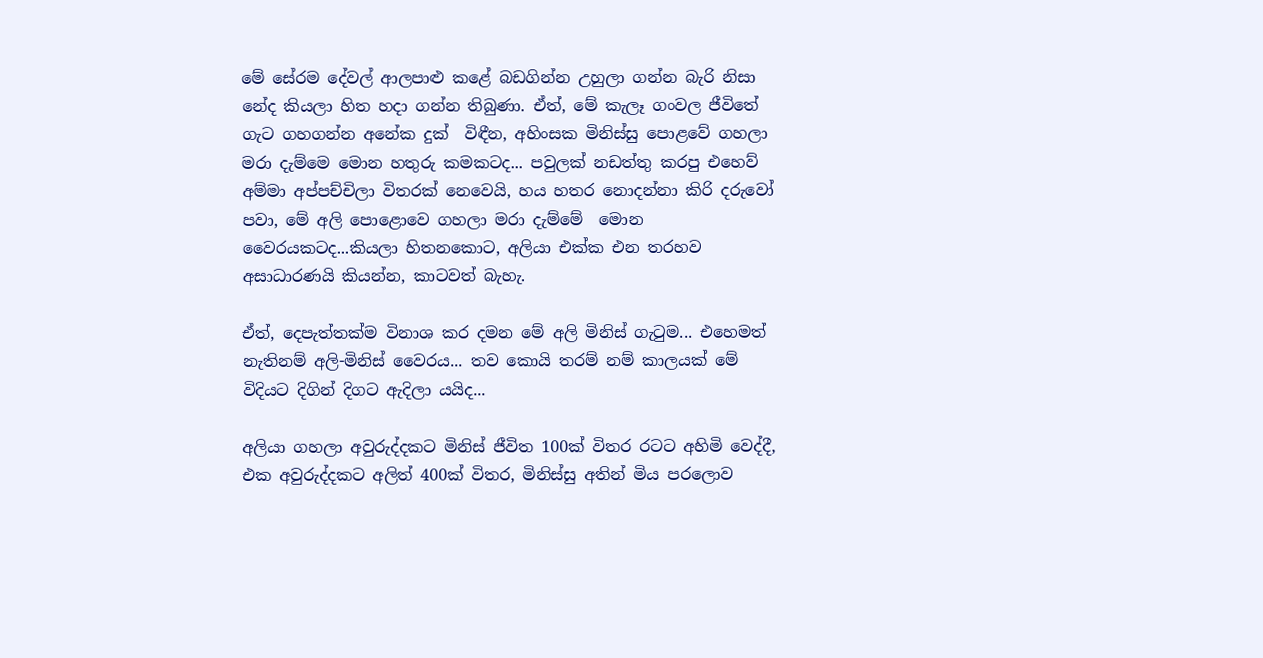මේ සේරම දේවල් ආලපාළු කළේ බඩගින්න උහුලා ගන්න බැරි නිසා නේද කියලා හිත හදා ගන්න තිබුණා. ඒත්, මේ කැලෑ ගංවල ජීවිතේ ගැට ගහගන්න අනේක දුක්  විඳීන, අහිංසක මිනිස්සු පොළවේ ගහලා මරා දැම්මෙ මොන හතුරු කමකටද... පවුලක් නඩත්තු කරපු එහෙව් අම්මා අප්පච්චිලා විතරක් නෙවෙයි, හය හතර නොදන්නා කිරි දරුවෝ පවා, මේ අලි පොළොවෙ ගහලා මරා දැම්මේ  මොන වෛරයකටද...කියලා හිතනකොට, අලියා එක්ක එන තරහව අසාධාරණයි කියන්න, කාටවත් බැහැ.

ඒත්, දෙපැත්තක්ම විනාශ කර දමන මේ අලි මිනිස් ගැටුම... එහෙමත් නැතිනම් අලි-මිනිස් වෛරය... තව කොයි තරම් නම් කාලයක් මේ විදියට දිගින් දිගට ඇදිලා යයිද...

අලියා ගහලා අවුරුද්දකට මිනිස් ජීවිත 100ක් විතර රටට අහිමි වෙද්දී, එක අවුරුද්දකට අලිත් 400ක් විතර, මිනිස්සු අතින් මිය පරලොව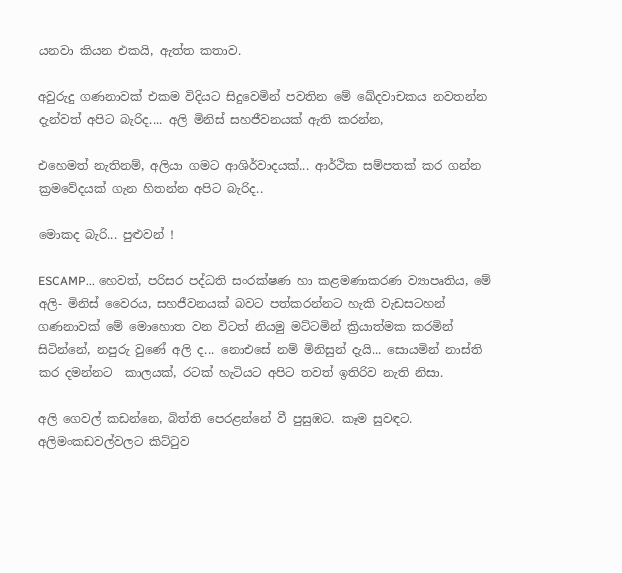යනවා කියන එකයි, ඇත්ත කතාව.

අවුරුදු ගණනාවක් එකම විදියට සිදුවෙමින් පවතින මේ ඛේදවාචකය නවතන්න දැන්වත් අපිට බැරිද.... අලි මිනිස් සහජීවනයක් ඇති කරන්න,

එහෙමත් නැතිනම්, අලියා ගමට ආශිර්වාදයක්... ආර්ථික සම්පතක් කර ගන්න ක්‍රමවේදයක් ගැන හිතන්න අපිට බැරිද..

මොකද බැරි... පුළුවන් !

ESCAMP... හෙවත්, පරිසර පද්ධති සංරක්ෂණ හා කළමණාකරණ ව්‍යාපෘතිය, මේ  අලි- මිනිස් වෛරය, සහජීවනයක් බවට පත්කරන්නට හැකි වැඩසටහන් ගණනාවක් මේ මොහොත වන විටත් නියමු මට්ටමින් ක්‍රියාත්මක කරමින් සිටින්නේ, නපුරු වුණේ අලි ද... නොඑසේ නම් මිනිසුන් දැයි... සොයමින් නාස්ති කර දමන්නට  කාලයක්, රටක් හැටියට අපිට තවත් ඉතිරිව නැති නිසා.

අලි ගෙවල් කඩන්නෙ, බිත්ති පෙරළන්නේ වී පුසුඹට. කෑම සුවඳට. අලිමංකඩවල්වලට කිට්ටුව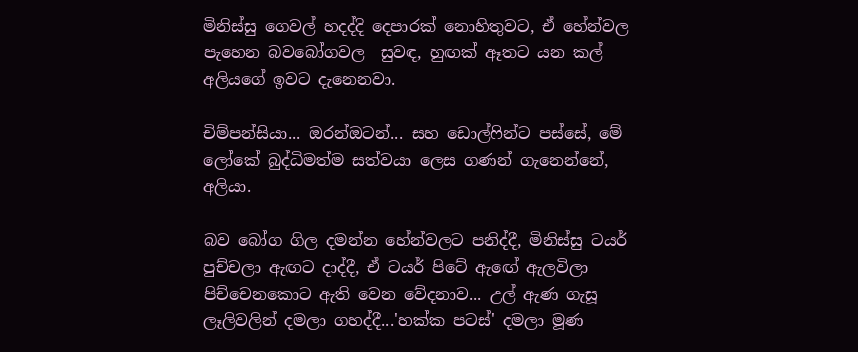මිනිස්සු ගෙවල් හදද්දි දෙපාරක් නොහිතුවට, ඒ හේන්වල පැහෙන බවබෝගවල  සුවඳ, හුඟක් ඈතට යන කල් අලියගේ ඉවට දැනෙනවා.

චිම්පන්සියා... ඔරන්ඔටන්... සහ ඩොල්ෆින්ට පස්සේ, මේ ලෝකේ බුද්ධිමත්ම සත්වයා ලෙස ගණන් ගැනෙන්නේ, අලියා.

බව බෝග ගිල දමන්න හේන්වලට පනිද්දී, මිනිස්සු ටයර් පුච්චලා ඇඟට දාද්දී, ඒ ටයර් පිටේ ඇඟේ ඇලවිලා පිච්චෙනකොට ඇති වෙන වේදනාව... උල් ඇණ ගැසූ ලෑලිවලින් දමලා ගහද්දී...'හක්ක පටස්' දමලා මූණ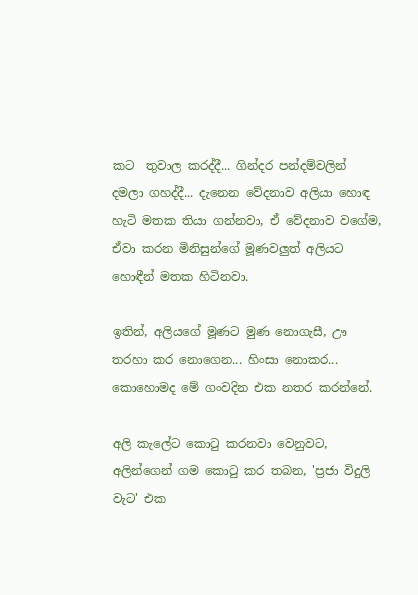කට  තුවාල කරද්දී... ගින්දර පන්දම්වලින් දමලා ගහද්දී... දැනෙන වේදනාව අලියා හොඳ හැටි මතක තියා ගන්නවා, ඒ වේදනාව වගේම, ඒවා කරන මිනිසුන්ගේ මූණවලුත් අලියට හොඳීන් මතක හිටිනවා.

ඉතින්, අලියගේ මූණට මුණ නොගැසී, ඌ තරහා කර නොගෙන... හිංසා නොකර... කොහොමද මේ ගංවදින එක නතර කරන්නේ.

අලි කැලේට කොටු කරනවා වෙනුවට, අලින්ගෙන් ගම කොටු කර තබන, 'ප්‍රජා විදුලි වැට' එක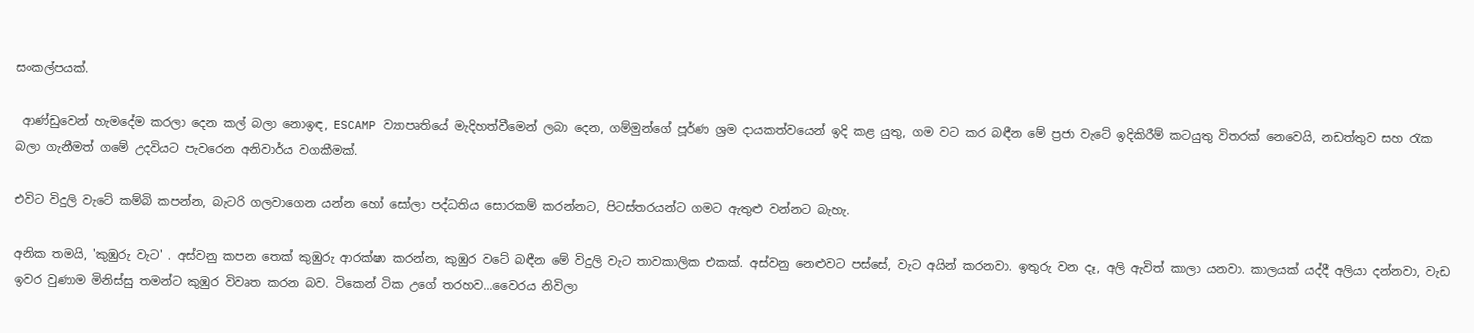සංකල්පයක්.

 ආණ්ඩුවෙන් හැමදේම කරලා දෙන කල් බලා නොඉඳ, ESCAMP ව්‍යාපෘතියේ මැදිහත්වීමෙන් ලබා දෙන, ගම්මුන්ගේ පූර්ණ ශ්‍රම දායකත්වයෙන් ඉදි කළ යුතු, ගම වට කර බඳීන මේ ප්‍රජා වැටේ ඉදිකිරීම් කටයුතු විතරක් නෙවෙයි, නඩත්තුව සහ රැක බලා ගැනීමත් ගමේ උදවියට පැවරෙන අනිවාර්ය වගකීමක්.

එවිට විදුලි වැටේ කම්බි කපන්න, බැටරි ගලවාගෙන යන්න හෝ සෝලා පද්ධතිය සොරකම් කරන්නට, පිටස්තරයන්ට ගමට ඇතුළු වන්නට බැහැ.

අනික තමයි, 'කුඹුරු වැට' . අස්වනු කපන තෙක් කුඹුරු ආරක්ෂා කරන්න, කුඹුර වටේ බඳීන මේ විදුලි වැට තාවකාලික එකක්. අස්වනු නෙළුවට පස්සේ, වැට අයින් කරනවා. ඉතුරු වන දෑ, අලි ඇවිත් කාලා යනවා. කාලයක් යද්දී අලියා දන්නවා, වැඩ ඉවර වුණාම මිනිස්සු තමන්ට කුඹුර විවෘත කරන බව. ටිකෙන් ටික උගේ තරහව...වෛරය නිවිලා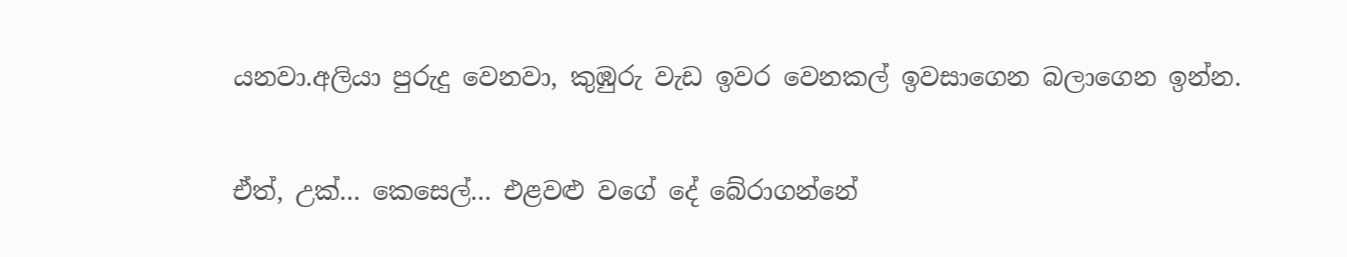යනවා.අලියා පුරුදු වෙනවා, කුඹුරු වැඩ ඉවර වෙනකල් ඉවසාගෙන බලාගෙන ඉන්න.

ඒත්, උක්... කෙසෙල්... එළවළු වගේ දේ බේරාගන්නේ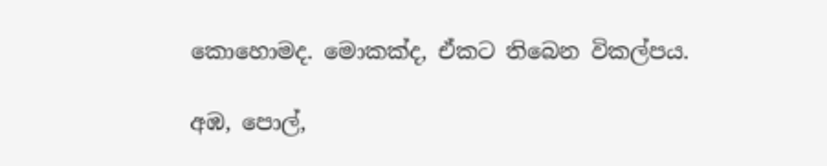කොහොමද. මොකක්ද, ඒකට තිබෙන විකල්පය.

අඹ, පොල්,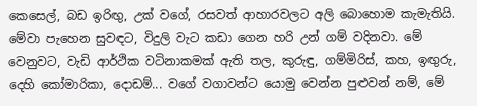කෙසෙල්, බඩ ඉරිඟු, උක් වගේ, රසවත් ආහාරවලට අලි බොහොම කැමැතියි. මේවා පැහෙන සුවඳට, විදුලි වැට කඩා ගෙන හරි උන් ගම් වදිනවා. මේ වෙනුවට, වැඩි ආර්ථික වටිනාකමක් ඇති තල, කුරුඳු, ගම්මිරිස්, කහ, ඉඟුරු, දෙහි කෝමාරිකා, දොඩම්... වගේ වගාවන්ට යොමු වෙන්න පුළුවන් නම්, මේ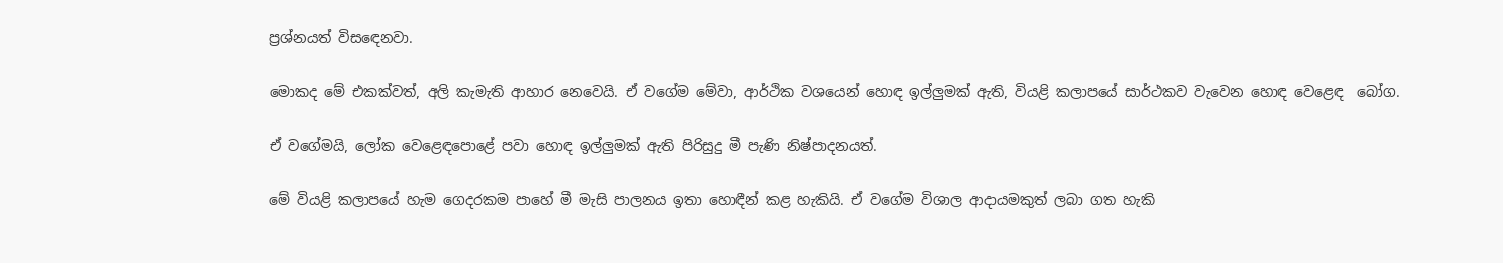ප්‍රශ්නයත් විසඳෙනවා.

මොකද මේ එකක්වත්, අලි කැමැති ආහාර නෙවෙයි. ඒ වගේම මේවා, ආර්ථික වශයෙන් හොඳ ඉල්ලුමක් ඇති, වියළි කලාපයේ සාර්ථකව වැවෙන හොඳ වෙළෙඳ  බෝග.

ඒ වගේමයි, ලෝක වෙළෙඳපොළේ පවා හොඳ ඉල්ලුමක් ඇති පිරිසුදු මී පැණි නිෂ්පාදනයත්.

මේ වියළි කලාපයේ හැම ගෙදරකම පාහේ මී මැසි පාලනය ඉතා හොඳීන් කළ හැකියි. ඒ වගේම විශාල ආදායමකුත් ලබා ගත හැකි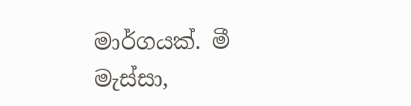මාර්ගයක්. මී මැස්සා,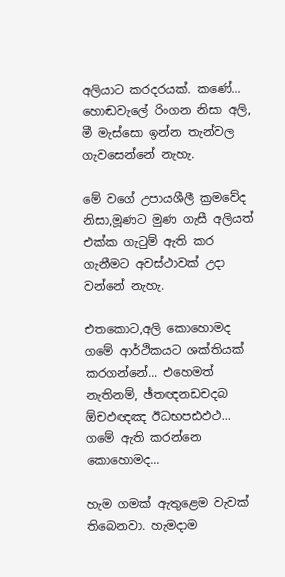අලියාට කරදරයක්. කණේ... හොඬවැලේ රිංගන නිසා අලි, මී මැස්සො ඉන්න තැන්වල ගැවසෙන්නේ නැහැ.

මේ වගේ උපායශීලී ක්‍රමවේද නිසා,මූණට මුණ ගැසී අලියත් එක්ක ගැටුම් ඇති කර ගැනීමට අවස්ථාවක් උදා වන්නේ නැහැ.

එතකොට,අලි කොහොමද ගමේ ආර්ථිකයට ශක්තියක් කරගන්නේ... එහෙමත් නැතිනම්, ඡ්තඥනඩචදබ ඕචඵඥඤ ඊධභපඪඵථ... ගමේ ඇති කරන්නෙ කොහොමද...

හැම ගමක් ඇතුළෙම වැවක් තිබෙනවා. හැමදාම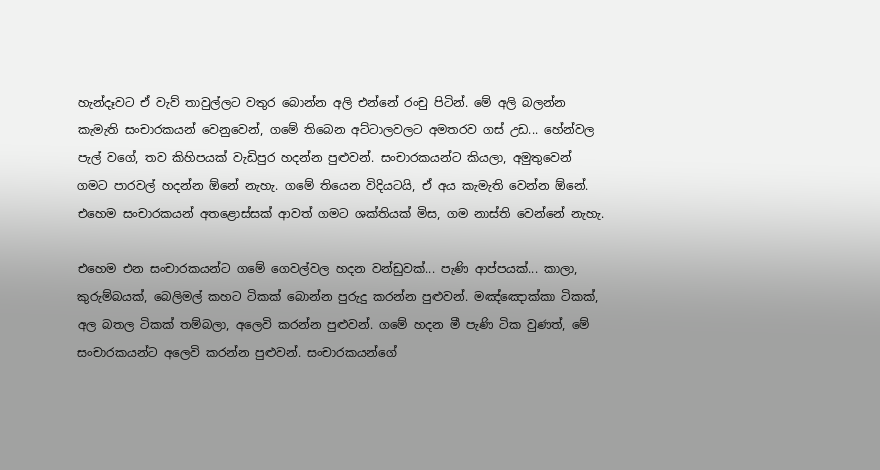හැන්දෑවට ඒ වැව් තාවුල්ලට වතුර බොන්න අලි එන්නේ රංචු පිටින්. මේ අලි බලන්න කැමැති සංචාරකයන් වෙනුවෙන්, ගමේ තිබෙන අට්ටාලවලට අමතරව ගස් උඩ... හේන්වල පැල් වගේ, තව කිහිපයක් වැඩිපුර හදන්න පුළුවන්. සංචාරකයන්ට කියලා, අමුතුවෙන් ගමට පාරවල් හදන්න ඕනේ නැහැ. ගමේ තියෙන විදියටයි, ඒ අය කැමැති වෙන්න ඕනේ. එහෙම සංචාරකයන් අතළොස්සක් ආවත් ගමට ශක්තියක් මිස, ගම නාස්ති වෙන්නේ නැහැ.

එහෙම එන සංචාරකයන්ට ගමේ ගෙවල්වල හදන වන්ඩුවක්... පැණි ආප්පයක්... කාලා, කුරුම්බයක්, බෙලිමල් කහට ටිකක් බොන්න පුරුදු කරන්න පුළුවන්. මඤ්ඤොක්කා ටිකක්, අල බතල ටිකක් තම්බලා, අලෙවි කරන්න පුළුවන්. ගමේ හදන මී පැණි ටික වුණත්, මේ සංචාරකයන්ට අලෙවි කරන්න පුළුවන්. සංචාරකයන්ගේ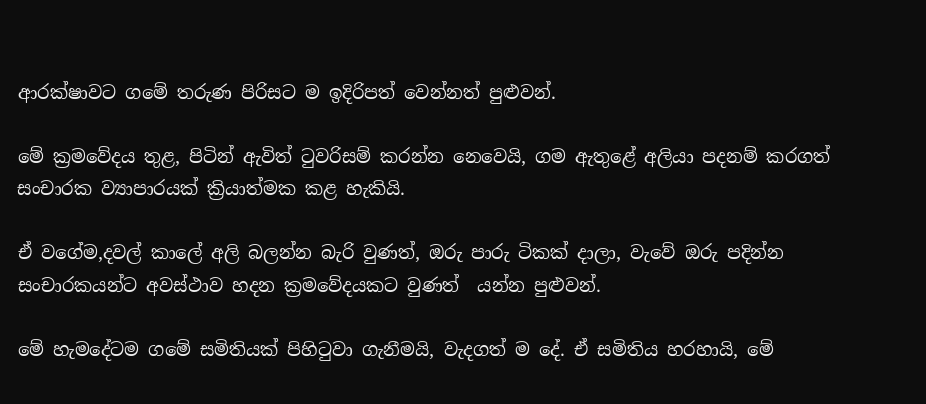ආරක්ෂාවට ගමේ තරුණ පිරිසට ම ඉදිරිපත් වෙන්නත් පුළුවන්.

මේ ක්‍රමවේදය තුළ, පිටින් ඇවිත් ටුවරිසම් කරන්න නෙවෙයි, ගම ඇතුළේ අලියා පදනම් කරගත් සංචාරක ව්‍යාපාරයක් ක්‍රියාත්මක කළ හැකියි.

ඒ වගේම,දවල් කාලේ අලි බලන්න බැරි වුණත්, ඔරු පාරු ටිකක් දාලා, වැවේ ඔරු පදින්න සංචාරකයන්ට අවස්ථාව හදන ක්‍රමවේදයකට වුණත්  යන්න පුළුවන්.

මේ හැමදේටම ගමේ සමිතියක් පිහිටුවා ගැනීමයි, වැදගත් ම දේ. ඒ සමිතිය හරහායි, මේ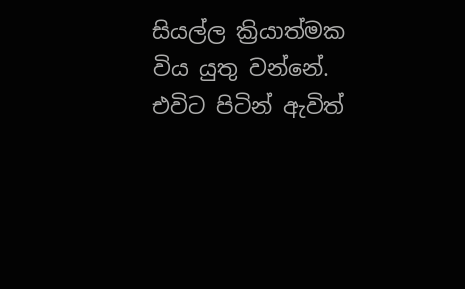සියල්ල ක්‍රියාත්මක විය යුතු වන්නේ. එවිට පිටින් ඇවිත්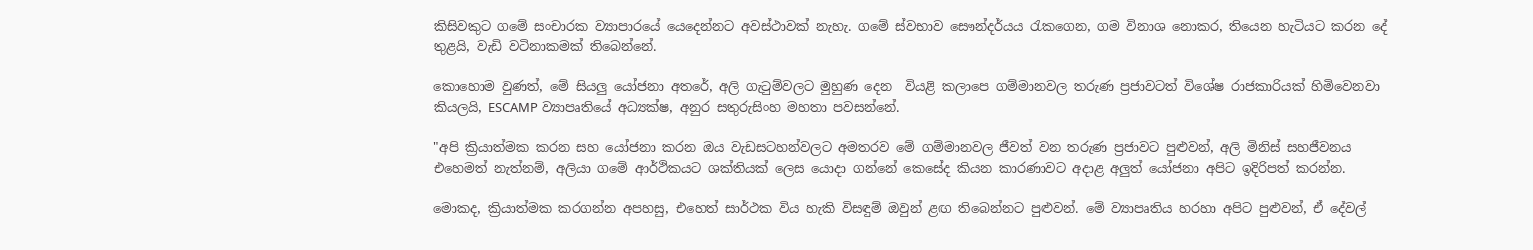කිසිවකුට ගමේ සංචාරක ව්‍යාපාරයේ යෙදෙන්නට අවස්ථාවක් නැහැ. ගමේ ස්වභාව සෞන්දර්යය රැකගෙන, ගම විනාශ නොකර, තියෙන හැටියට කරන දේ තුළයි, වැඩි වටිනාකමක් තිබෙන්නේ.

කොහොම වුණත්, මේ සියලු යෝජනා අතරේ, අලි ගැටුම්වලට මුහුණ දෙන  වියළි කලාපෙ ගම්මානවල තරුණ ප්‍රජාවටත් විශේෂ රාජකාරියක් හිමිවෙනවා කියලයි, ESCAMP ව්‍යාපෘතියේ අධ්‍යක්ෂ, අනුර සතුරුසිංහ මහතා පවසන්නේ.

"අපි ක්‍රියාත්මක කරන සහ යෝජනා කරන ඔය වැඩසටහන්වලට අමතරව මේ ගම්මානවල ජීවත් වන තරුණ ප්‍රජාවට පුළුවන්, අලි මිනිස් සහජීවනය එහෙමත් නැත්නම්, අලියා ගමේ ආර්ථිකයට ශක්තියක් ලෙස යොදා ගන්නේ කෙසේද කියන කාරණාවට අදාළ අලුත් යෝජනා අපිට ඉදිරිපත් කරන්න.

මොකද, ක්‍රියාත්මක කරගන්න අපහසු, එහෙත් සාර්ථක විය හැකි විසඳුම් ඔවුන් ළඟ තිබෙන්නට පුළුවන්. මේ ව්‍යාපෘතිය හරහා අපිට පුළුවන්, ඒ දේවල්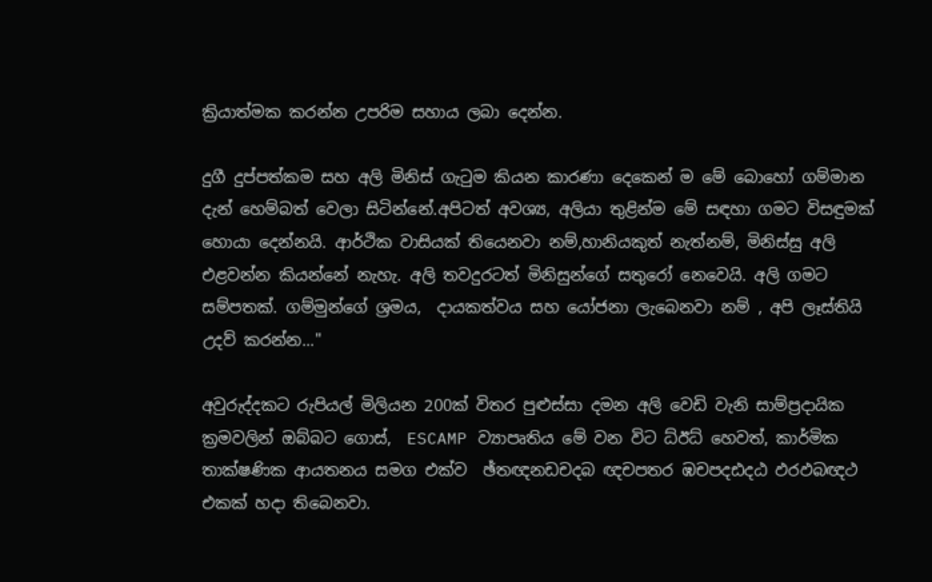ක්‍රියාත්මක කරන්න උපරිම සහාය ලබා දෙන්න.

දුගී දුප්පත්කම සහ අලි මිනිස් ගැටුම කියන කාරණා දෙකෙන් ම මේ බොහෝ ගම්මාන දැන් හෙම්බත් වෙලා සිටින්නේ.අපිටත් අවශ්‍ය, අලියා තුළින්ම මේ සඳහා ගමට විසඳුමක් හොයා දෙන්නයි. ආර්ථික වාසියක් තියෙනවා නම්,හානියකුත් නැත්නම්, මිනිස්සු අලි එළවන්න කියන්නේ නැහැ. අලි තවදුරටත් මිනිසුන්ගේ සතුරෝ නෙවෙයි. අලි ගමට සම්පතක්. ගම්මුන්ගේ ශ්‍රමය,  දායකත්වය සහ යෝජනා ලැබෙනවා නම් , අපි ලෑස්තියි උදව් කරන්න..."

අවුරුද්දකට රුපියල් මිලියන 200ක් විතර පුළුස්සා දමන අලි වෙඩි වැනි සාම්ප්‍රදායික ක්‍රමවලින් ඔබ්බට ගොස්,  ESCAMP ව්‍යාපෘතිය මේ වන විට ධ්ඊධ් හෙවත්, කාර්මික තාක්ෂණික ආයතනය සමග එක්ව  ඡ්තඥනඩචදබ ඥචපතර ඹචපදඪදඨ ඵරඵබඥථ එකක් හදා තිබෙනවා.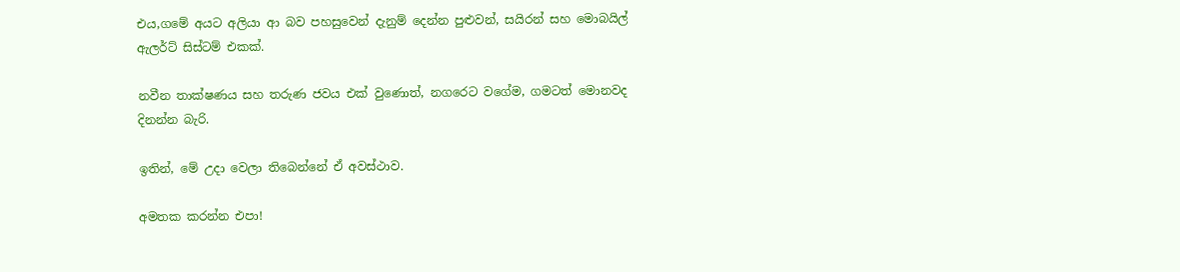එය,ගමේ අයට අලියා ආ බව පහසුවෙන් දැනුම් දෙන්න පුළුවන්, සයිරන් සහ මොබයිල් ඇලර්ට් සිස්ටම් එකක්.

නවීන තාක්ෂණය සහ තරුණ ජවය එක් වුණොත්, නගරෙට වගේම, ගමටත් මොනවද දිනන්න බැරි.

ඉතින්, මේ උදා වෙලා තිබෙන්නේ ඒ අවස්ථාව.

අමතක කරන්න එපා!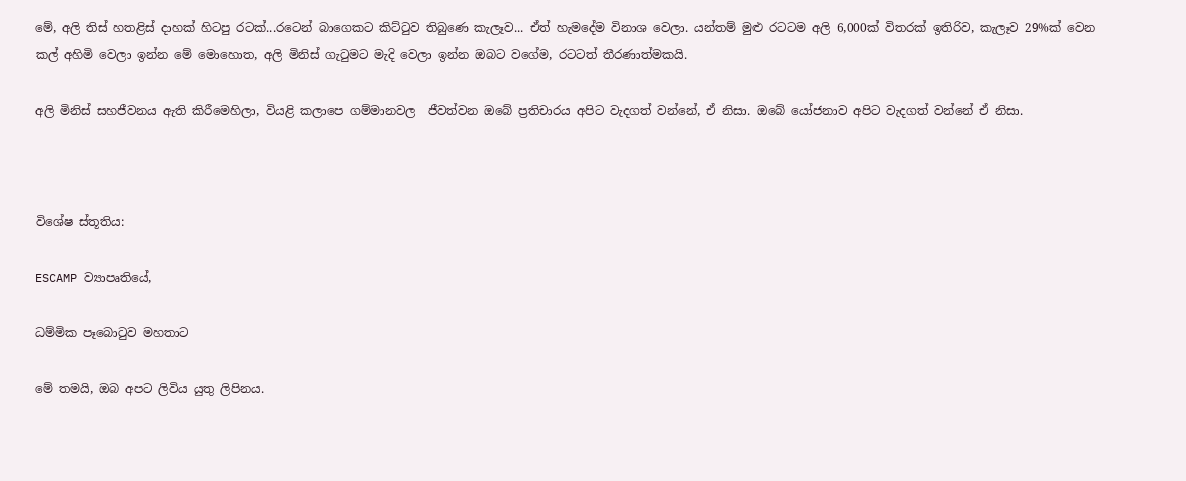මේ, අලි තිස් හතළිස් දාහක් හිටපු රටක්...රටෙන් බාගෙකට කිට්ටුව තිබුණෙ කැලෑව... ඒත් හැමදේම විනාශ වෙලා. යන්තම් මුළු රටටම අලි 6,000ක් විතරක් ඉතිරිව, කැලෑව 29%ක් වෙන කල් අහිමි වෙලා ඉන්න මේ මොහොත, අලි මිනිස් ගැටුමට මැදි වෙලා ඉන්න ඔබට වගේම, රටටත් තීරණාත්මකයි.

අලි මිනිස් සහජීවනය ඇති කිරීමෙහිලා, වියළි කලාපෙ ගම්මානවල  ජීවත්වන ඔබේ ප්‍රතිචාරය අපිට වැදගත් වන්නේ, ඒ නිසා. ඔබේ යෝජනාව අපිට වැදගත් වන්නේ ඒ නිසා.



විශේෂ ස්තූතිය:

ESCAMP ව්‍යාපෘතියේ,

ධම්මික පෑබොටුව මහතාට

මේ තමයි, ඔබ අපට ලිවිය යුතු ලිපිනය.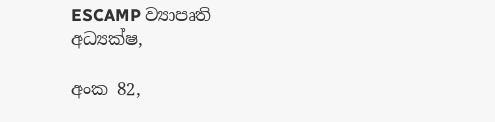ESCAMP ව්‍යාපෘති අධ්‍යක්ෂ,

අංක 82,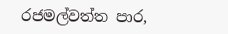රජමල්වත්ත පාර,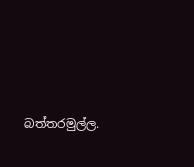බත්තරමුල්ල.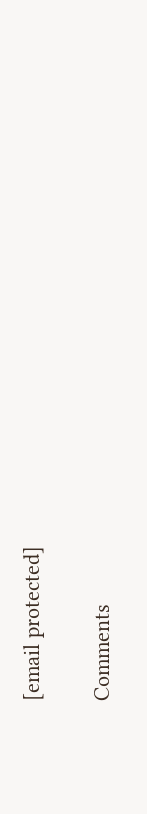[email protected]

Comments